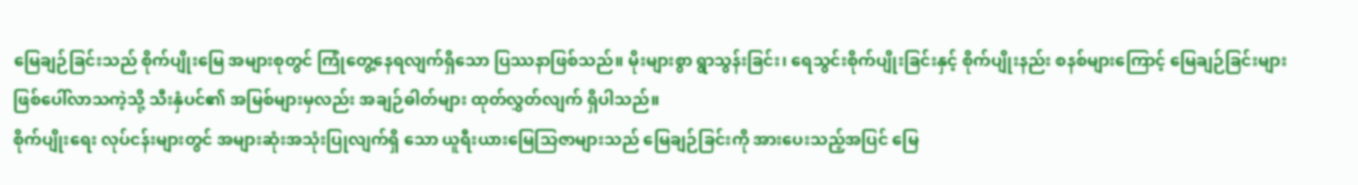မြေချဉ်ခြင်းသည် စိုက်ပျိုးမြေ အများစုတွင် ကြုံတွေ့နေရလျက်ရှိသော ပြဿနာဖြစ်သည်။ မိုးများစွာ ရွာသွန်းခြင်း၊ ရေသွင်းစိုက်ပျိုးခြင်းနှင့် စိုက်ပျိုးနည်း စနစ်များကြောင့် မြေချဉ်ခြင်းများ ဖြစ်ပေါ်လာသကဲ့သို့ သီးနှံပင်၏ အမြစ်များမှလည်း အချဉ်ဓါတ်များ ထုတ်လွှတ်လျက် ရှိပါသည်။
စိုက်ပျိုးရေး လုပ်ငန်းများတွင် အများဆုံးအသုံးပြုလျက်ရှိ သော ယူရီးယားမြေသြဇာများသည် မြေချဉ်ခြင်းကို အားပေးသည့်အပြင် မြေ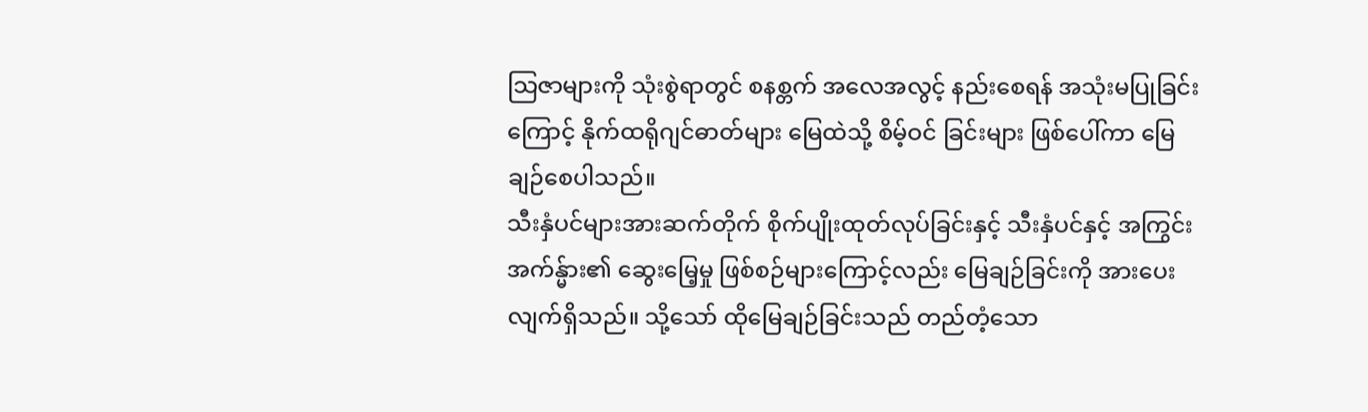သြဇာများကို သုံးစွဲရာတွင် စနစ္တက် အလေအလွင့် နည်းစေရန် အသုံးမပြုခြင်းကြောင့် နိုက်ထရိုဂျင်ဓာတ်များ မြေထဲသို့ စိမ့်ဝင် ခြင်းများ ဖြစ်ပေါ်ကာ မြေချဉ်စေပါသည်။
သီးနှံပင်များအားဆက်တိုက် စိုက်ပျိုးထုတ်လုပ်ခြင်းနှင့် သီးနှံပင်နှင့် အကြွင်း အက်န္မ်ား၏ ဆွေးမြေ့မှု ဖြစ်စဉ်များကြောင့်လည်း မြေချဉ်ခြင်းကို အားပေးလျက်ရှိသည်။ သို့သော် ထိုမြေချဉ်ခြင်းသည် တည်တံ့သော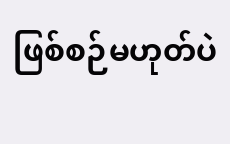ဖြစ်စဉ်မဟုတ်ပဲ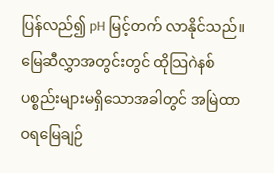ပြန်လည်၍ pH မြင့်တက် လာနိုင်သည်။
မြေဆီလွှာအတွင်းတွင် ထိုသြဂဲနစ် ပစ္စည်းများမရှိသောအခါတွင် အမြဲထာဝရမြေချဉ်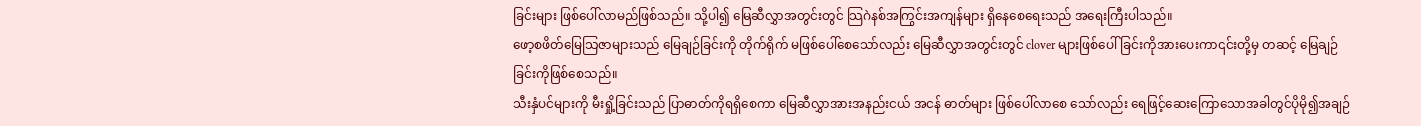ခြင်းများ ဖြစ်ပေါ်လာမည်ဖြစ်သည်။ သို့ပါ၍ မြေဆီလွှာအတွင်းတွင် သြဂဲနစ်အကြွင်းအကျန်များ ရှိနေစေရေးသည် အရေးကြီးပါသည်။
ဖော့စဖိတ်မြေသြဇာများသည် မြေချဉ်ခြင်းကို တိုက်ရိုက် မဖြစ်ပေါ်စေသော်လည်း မြေဆီလွှာအတွင်းတွင် clover များဖြစ်ပေါ်ခြင်းကိုအားပေးကာ၎င်းတို့မှ တဆင့် မြေချဉ်ခြင်းကိုဖြစ်စေသည်။
သီးနှံပင်များကို မီးရှို့ခြင်းသည် ပြာဓာတ်ကိုရရှိစေကာ မြေဆီလွှာအားအနည်းငယ် အငန် ဓာတ်များ ဖြစ်ပေါ်လာစေ သော်လည်း ရေဖြင့်ဆေးကြောသောအခါတွင်ပိုမို၍အချဉ်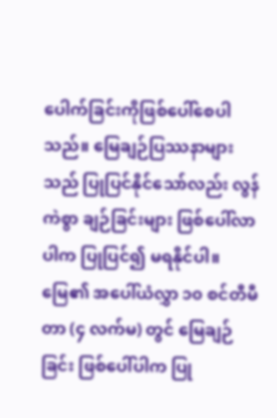ပေါက်ခြင်းကိုဖြစ်ပေါ်စေပါသည်။ မြေချဉ်ပြဿနာများသည် ပြုပြင်နိုင်သော်လည်း လွန်ကဲစွာ ချဉ်ခြင်းများ ဖြစ်ပေါ်လာပါက ပြုပြင်၍ မရနိုင်ပါ။
မြေ၏ အပေါ်ယံလွှာ ၁၀ စင်တီမီတာ (၄ လက်မ) တွင် မြေချဉ်ခြင်း ဖြစ်ပေါ်ပါက ပြု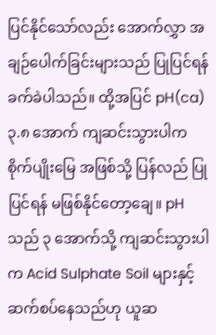ပြင်နိုင်သော်လည်း အောက်လွှာ အချဉ်ပေါက်ခြင်းများသည် ပြုပြင်ရန် ခက်ခဲပါသည်။ ထို့အပြင် pH(ca) ၃.၈ အောက် ကျဆင်းသွားပါက စိုက်ပျိုးမြေ အဖြစ်သို့ ပြန်လည် ပြုပြင်ရန် မဖြစ်နိုင်တော့ချေ။ pH သည် ၃ အောက်သို့ ကျဆင်းသွားပါက Acid Sulphate Soil များနှင့် ဆက်စပ်နေသည်ဟု ယူဆ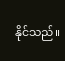နိုင်သည်။